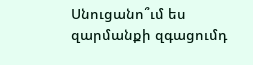Սնուցանո՞ւմ ես զարմանքի զգացումդ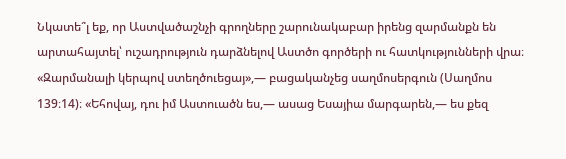Նկատե՞լ եք, որ Աստվածաշնչի գրողները շարունակաբար իրենց զարմանքն են արտահայտել՝ ուշադրություն դարձնելով Աստծո գործերի ու հատկությունների վրա։ «Զարմանալի կերպով ստեղծուեցայ»,— բացականչեց սաղմոսերգուն (Սաղմոս 139։14)։ «Եհովայ, դու իմ Աստուածն ես,— ասաց Եսայիա մարգարեն,— ես քեզ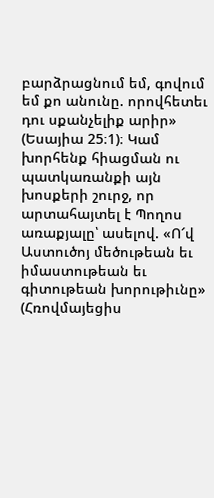բարձրացնում եմ, գովում եմ քո անունը. որովհետեւ դու սքանչելիք արիր» (Եսայիա 25։1)։ Կամ խորհենք հիացման ու պատկառանքի այն խոսքերի շուրջ, որ արտահայտել է Պողոս առաքյալը՝ ասելով. «Ո՜վ Աստուծոյ մեծութեան եւ իմաստութեան եւ գիտութեան խորութիւնը» (Հռովմայեցիս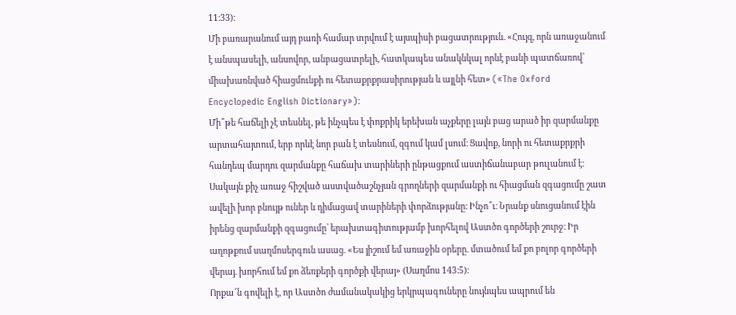11։33)։
Մի բառարանում այդ բառի համար տրվում է այսպիսի բացատրություն. «Հույզ, որն առաջանում է անսպասելի, անսովոր, անբացատրելի, հատկապես անակնկալ որևէ բանի պատճառով՝ միախառնված հիացմունքի ու հետաքրքրասիրության և այլնի հետ» («The Oxford Encyclopedic English Dictionary»)։
Մի՞թե հաճելի չէ տեսնել, թե ինչպես է փոքրիկ երեխան աչքերը լայն բաց արած իր զարմանքը արտահայտում, երբ որևէ նոր բան է տեսնում, զգում կամ լսում։ Ցավոք, նորի ու հետաքրքրի հանդեպ մարդու զարմանքը հաճախ տարիների ընթացքում աստիճանաբար թուլանում է։
Սակայն քիչ առաջ հիշված աստվածաշնչյան գրողների զարմանքի ու հիացման զգացումը շատ ավելի խոր բնույթ ուներ և դիմացավ տարիների փորձությանը։ Ինչո՞ւ։ Նրանք սնուցանում էին իրենց զարմանքի զգացումը՝ երախտագիտությամբ խորհելով Աստծո գործերի շուրջ։ Իր աղոթքում սաղմոսերգուն ասաց. «Ես յիշում եմ առաջին օրերը. մտածում եմ քո բոլոր գործերի վերայ. խորհում եմ քո ձեռքերի գործքի վերայ» (Սաղմոս 143։5)։
Որքա՜ն գովելի է, որ Աստծո ժամանակակից երկրպագուները նույնպես ապրում են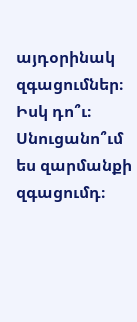այդօրինակ զգացումներ։ Իսկ դո՞ւ։ Սնուցանո՞ւմ ես զարմանքի զգացումդ։